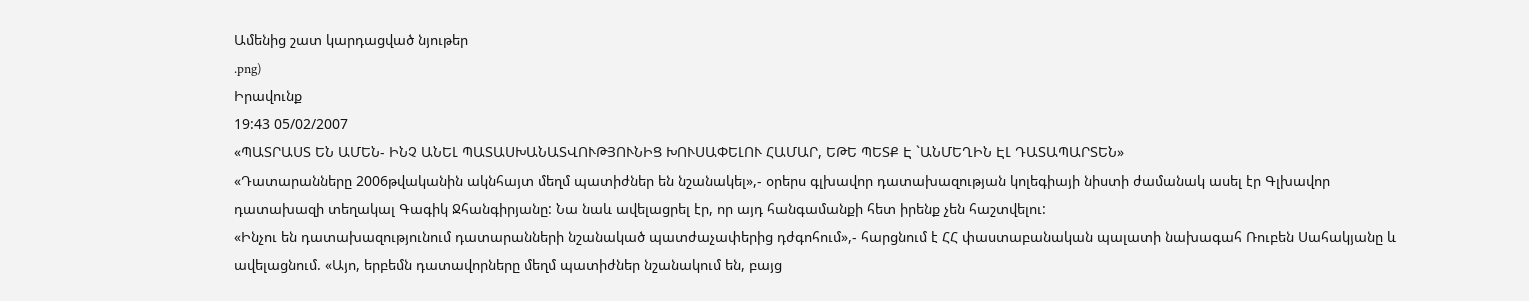Ամենից շատ կարդացված նյութեր
.png)
Իրավունք
19:43 05/02/2007
«ՊԱՏՐԱՍՏ ԵՆ ԱՄԵՆ- ԻՆՉ ԱՆԵԼ ՊԱՏԱՍԽԱՆԱՏՎՈՒԹՅՈՒՆԻՑ ԽՈՒՍԱՓԵԼՈՒ ՀԱՄԱՐ, ԵԹԵ ՊԵՏՔ Է `ԱՆՄԵՂԻՆ ԷԼ ԴԱՏԱՊԱՐՏԵՆ»
«Դատարանները 2006թվականին ակնհայտ մեղմ պատիժներ են նշանակել»,- օրերս գլխավոր դատախազության կոլեգիայի նիստի ժամանակ ասել էր Գլխավոր դատախազի տեղակալ Գագիկ Ջհանգիրյանը: Նա նաև ավելացրել էր, որ այդ հանգամանքի հետ իրենք չեն հաշտվելու:
«Ինչու են դատախազությունում դատարանների նշանակած պատժաչափերից դժգոհում»,- հարցնում է ՀՀ փաստաբանական պալատի նախագահ Ռուբեն Սահակյանը և ավելացնում. «Այո, երբեմն դատավորները մեղմ պատիժներ նշանակում են, բայց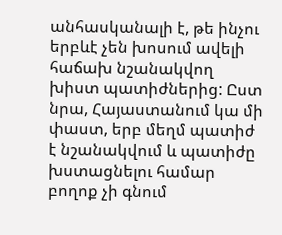անհասկանալի է, թե ինչու երբևէ չեն խոսում ավելի հաճախ նշանակվող խիստ պատիժներից: Ըստ նրա, Հայաստանում կա մի փաստ, երբ մեղմ պատիժ է նշանակվում և պատիժը խստացնելու համար բողոք չի գնում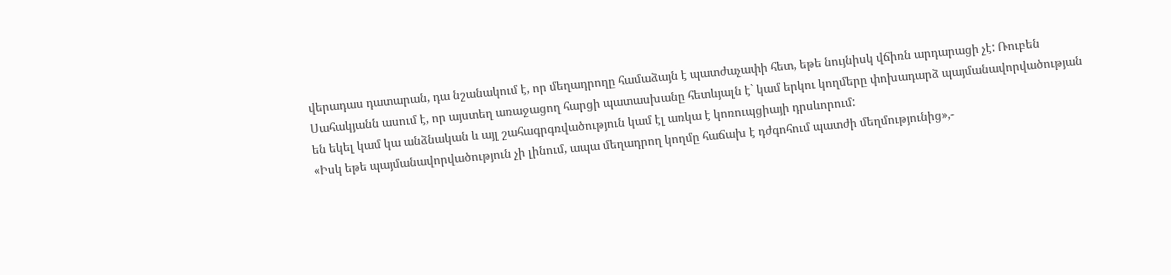վերադաս դատարան, դա նշանակում է, որ մեղադրողը համաձայն է պատժաչափի հետ, եթե նույնիսկ վճիռն արդարացի չէ: Ռուբեն Սահակյանն ասում է, որ այստեղ առաջացող հարցի պատասխանը հետևյալն է` կամ երկու կողմերը փոխադարձ պայմանավորվածության են եկել կամ կա անձնական և այլ շահագրգռվածություն կամ էլ առկա է կոռուպցիայի դրսևորում:
«Իսկ եթե պայմանավորվածություն չի լինում, ապա մեղադրող կողմը հաճախ է դժգոհում պատժի մեղմությունից»,-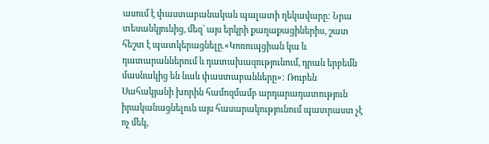ասում է փաստաբանական պալատի ղեկավարը: Նրա տեսանկյունից, մեզ` այս երկրի քաղաքացիներիս, շատ հեշտ է պատկերացնելը.«Կոռուպցիան կա և դատարաններում և դատախազությունում, դրան երբեմն մասնակից են նաև փաստաբանները»: Ռուբեն Սահակյանի խորին համոզմամբ արդարադատություն իրականացնելուն այս հասարակությունում պատրաստ չէ ոչ մեկ,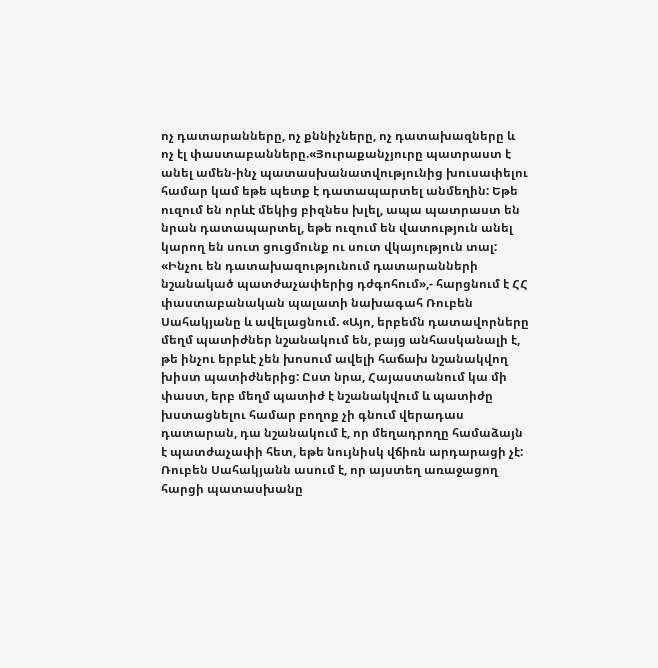ոչ դատարանները, ոչ քննիչները, ոչ դատախազները և ոչ էլ փաստաբանները.«Յուրաքանչյուրը պատրաստ է անել ամեն-ինչ պատասխանատվությունից խուսափելու համար կամ եթե պետք է դատապարտել անմեղին: Եթե ուզում են որևէ մեկից բիզնես խլել, ապա պատրաստ են նրան դատապարտել, եթե ուզում են վատություն անել կարող են սուտ ցուցմունք ու սուտ վկայություն տալ:
«Ինչու են դատախազությունում դատարանների նշանակած պատժաչափերից դժգոհում»,- հարցնում է ՀՀ փաստաբանական պալատի նախագահ Ռուբեն Սահակյանը և ավելացնում. «Այո, երբեմն դատավորները մեղմ պատիժներ նշանակում են, բայց անհասկանալի է, թե ինչու երբևէ չեն խոսում ավելի հաճախ նշանակվող խիստ պատիժներից: Ըստ նրա, Հայաստանում կա մի փաստ, երբ մեղմ պատիժ է նշանակվում և պատիժը խստացնելու համար բողոք չի գնում վերադաս դատարան, դա նշանակում է, որ մեղադրողը համաձայն է պատժաչափի հետ, եթե նույնիսկ վճիռն արդարացի չէ: Ռուբեն Սահակյանն ասում է, որ այստեղ առաջացող հարցի պատասխանը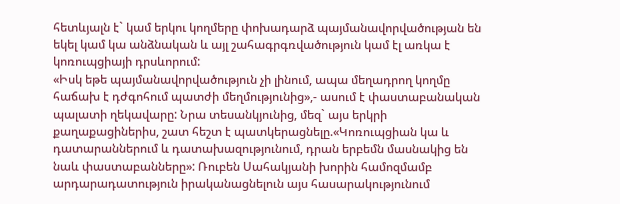հետևյալն է` կամ երկու կողմերը փոխադարձ պայմանավորվածության են եկել կամ կա անձնական և այլ շահագրգռվածություն կամ էլ առկա է կոռուպցիայի դրսևորում:
«Իսկ եթե պայմանավորվածություն չի լինում, ապա մեղադրող կողմը հաճախ է դժգոհում պատժի մեղմությունից»,- ասում է փաստաբանական պալատի ղեկավարը: Նրա տեսանկյունից, մեզ` այս երկրի քաղաքացիներիս, շատ հեշտ է պատկերացնելը.«Կոռուպցիան կա և դատարաններում և դատախազությունում, դրան երբեմն մասնակից են նաև փաստաբանները»: Ռուբեն Սահակյանի խորին համոզմամբ արդարադատություն իրականացնելուն այս հասարակությունում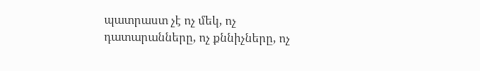պատրաստ չէ ոչ մեկ, ոչ դատարանները, ոչ քննիչները, ոչ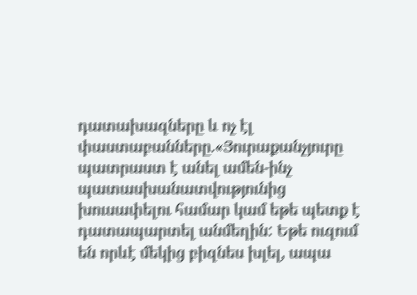դատախազները և ոչ էլ փաստաբանները.«Յուրաքանչյուրը պատրաստ է անել ամեն-ինչ պատասխանատվությունից խուսափելու համար կամ եթե պետք է դատապարտել անմեղին: Եթե ուզում են որևէ մեկից բիզնես խլել, ապա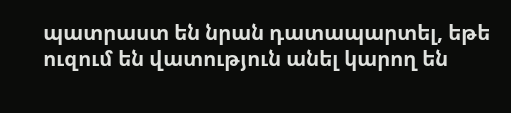պատրաստ են նրան դատապարտել, եթե ուզում են վատություն անել կարող են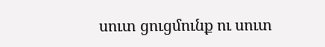սուտ ցուցմունք ու սուտ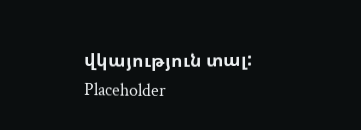վկայություն տալ:
Placeholder